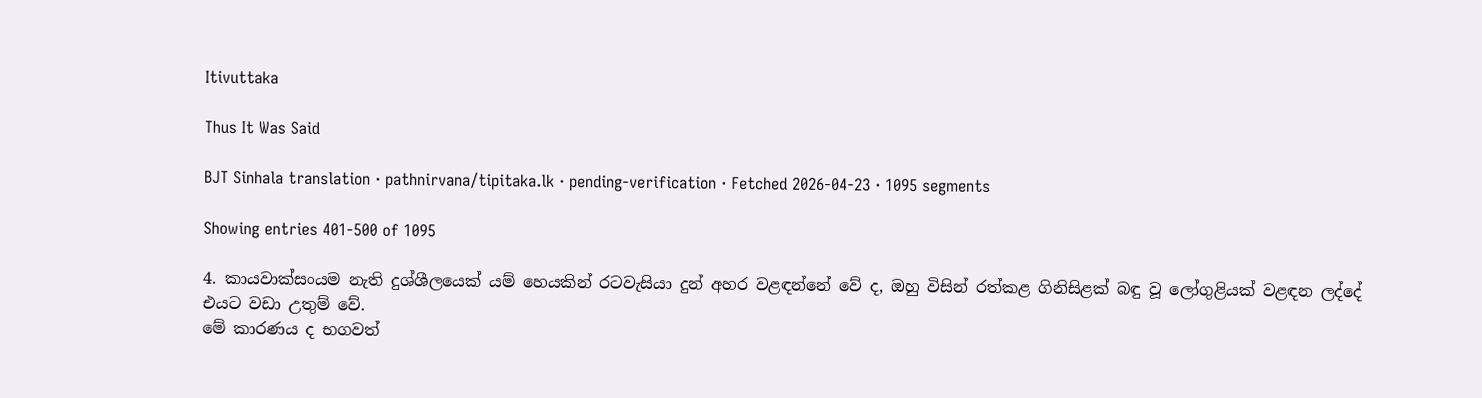Itivuttaka

Thus It Was Said

BJT Sinhala translation · pathnirvana/tipitaka.lk · pending-verification · Fetched 2026-04-23 · 1095 segments

Showing entries 401-500 of 1095

4. කායවාක්සංයම නැති දුශ්ශීලයෙක් යම් හෙයකින් රටවැසියා දුන් අහර වළඳන්නේ වේ ද, ඔහු විසින් රත්කළ ගිනිසිළක් බඳු වූ ලෝගුළියක් වළඳන ලද්දේ එයට වඩා උතුම් වේ.
මේ කාරණය ද භගවත්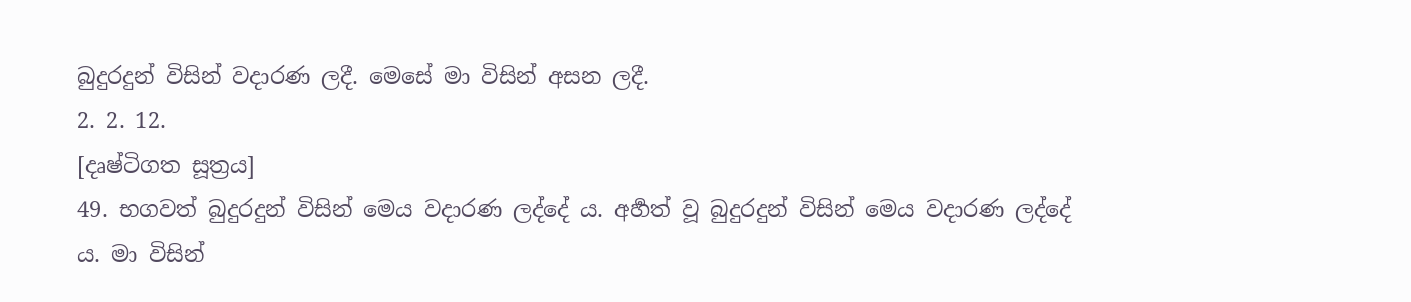බුදුරදුන් විසින් වදාරණ ලදී. මෙසේ මා විසින් අසන ලදී.
2. 2. 12.
[දෘෂ්ටිගත සූත්‍රය]
49. භගවත් බුදුරදුන් විසින් මෙය වදාරණ ලද්දේ ය. අර්‍හත් වූ බුදුරදුන් විසින් මෙය වදාරණ ලද්දේ ය. මා විසින්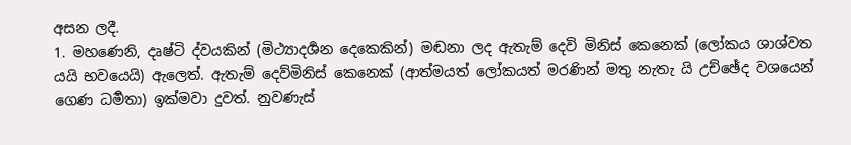අසන ලදී.
1. මහණෙනි, දෘෂ්ටි ද්වයකින් (මිථ්‍යාදර්‍ශන දෙකෙකින්) මඬනා ලද ඇතැම් දෙවි මිනිස් කෙනෙක් (ලෝකය ශාශ්වත යයි භවයෙයි) ඇලෙත්. ඇතැම් දෙව්මිනිස් කෙනෙක් (ආත්මයත් ලෝකයත් මරණින් මතු නැතැ යි උච්ඡේද වශයෙන් ගෙණ ධර්‍මතා) ඉක්මවා දුවත්. නුවණැස්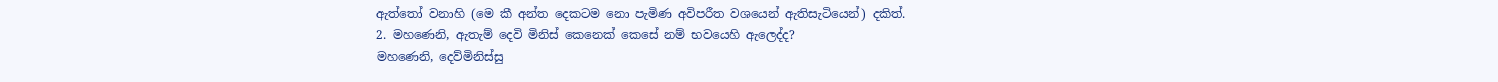ඇත්තෝ වනාහි (මෙ කී අන්ත දෙකටම නො පැමිණ අවිපරීත වශයෙන් ඇතිසැටියෙන්) දකිත්.
2. මහණෙනි, ඇතැම් දෙවි මිනිස් කෙනෙක් කෙසේ නම් භවයෙහි ඇලෙද්ද?
මහණෙනි, දෙව්මිනිස්සු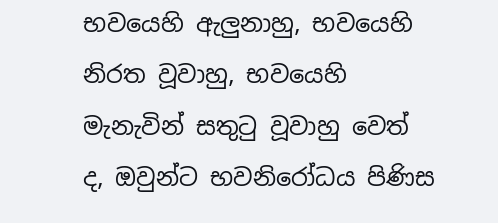භවයෙහි ඇලුනාහු, භවයෙහි නිරත වූවාහු, භවයෙහි මැනැවින් සතුටු වූවාහු වෙත් ද, ඔවුන්ට භවනිරෝධය පිණිස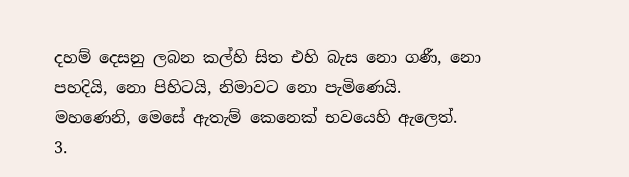දහම් දෙසනු ලබන කල්හි සිත එහි බැස නො ගණී, නො පහදියි, නො පිහිටයි, නිමාවට නො පැමිණෙයි. මහණෙනි, මෙසේ ඇතැම් කෙනෙක් භවයෙහි ඇලෙත්.
3.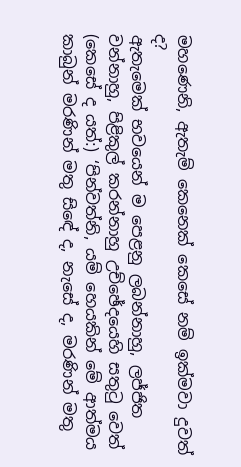මහණෙනි, ඇතැම් කෙනෙක් කෙසේ නම් ඉක්මවා දුවත් ද?
ඇතැමෙක් භවයෙන් ම පෙළනු ලබන්නාහු, ලජ්ජිත වන්නාහු, පිළිකුල් කරන්නාහු උච්ඡේදයෙහි සතුටු වෙත් (කෙසේ ද යත්:) ‘පින්වත්නි, යම් හෙයකින් මේ ආත්මය කාබුන් මරණින් මතු සිඳේ ද, නැසේ ද, මරණින් මතු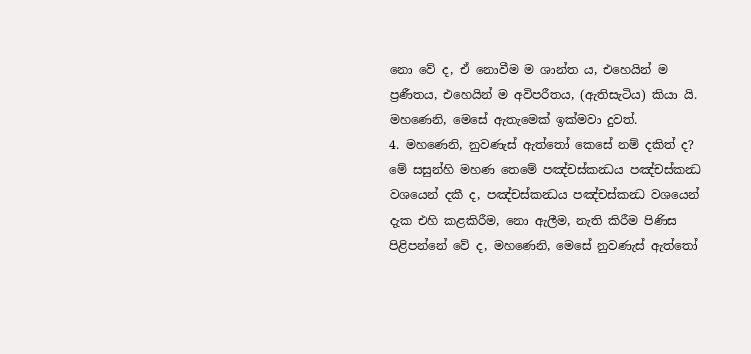නො වේ ද, ඒ නොවීම ම ශාන්ත ය, එහෙයින් ම ප්‍රණීතය, එහෙයින් ම අවිපරීතය, (ඇතිසැටිය) කියා යි. මහණෙනි, මෙසේ ඇතැමෙක් ඉක්මවා දුවත්.
4. මහණෙනි, නුවණැස් ඇත්තෝ කෙසේ නම් දකිත් ද?
මේ සසුන්හි මහණ තෙමේ පඤ්චස්කන්‍ධය පඤ්චස්කන්‍ධ වශයෙන් දකී ද, පඤ්චස්කන්‍ධය පඤ්චස්කන්‍ධ වශයෙන් දැක එහි කළකිරීම, නො ඇලීම, නැති කිරීම පිණිස පිළිපන්නේ වේ ද, මහණෙනි, මෙසේ නුවණැස් ඇත්තෝ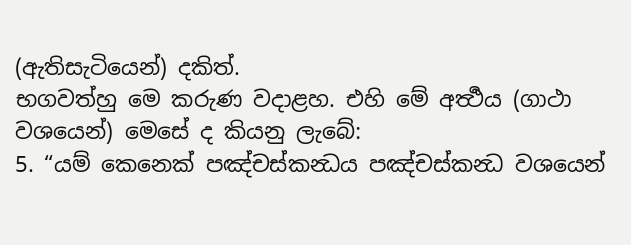(ඇතිසැටියෙන්) දකිත්.
භගවත්හු මෙ කරුණ වදාළහ. එහි මේ අර්‍ත්‍ථය (ගාථා වශයෙන්) මෙසේ ද කියනු ලැබේ:
5. “යම් කෙනෙක් පඤ්චස්කන්‍ධය පඤ්චස්කන්‍ධ වශයෙන්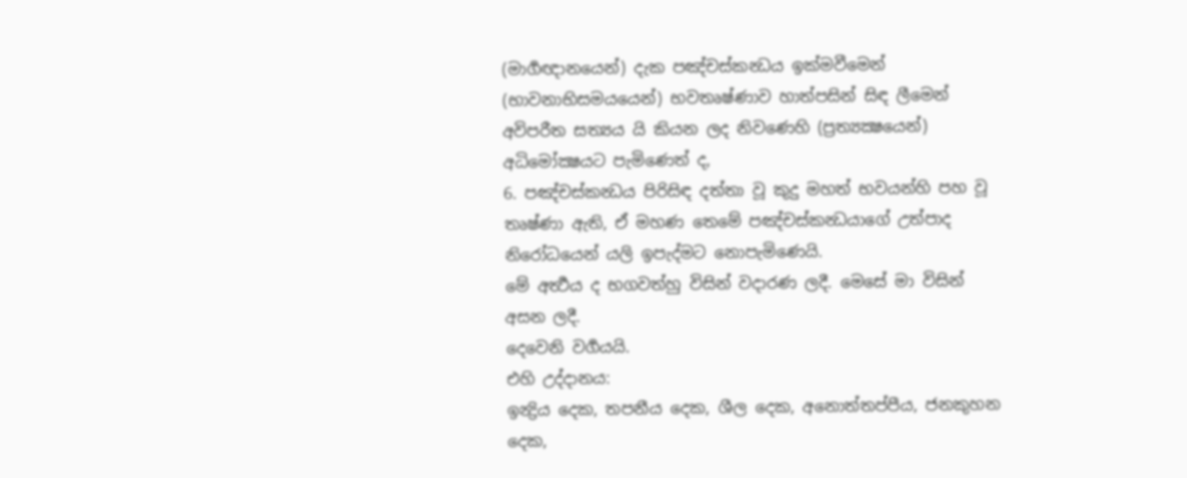(මාර්‍ගඥානයෙන්) දැක පඤ්චස්කන්‍ධය ඉක්මවීමෙන් (භාවනාභිසමයයෙන්) භවතෘෂ්ණාව හාත්පසින් සිඳ ලීමෙන් අවිපරීත සත්‍යය යි කියන ලද නිවණෙහි (ප්‍රත්‍යක්‍ෂයෙන්) අධිමෝක්‍ෂයට පැමිණෙත් ද,
6. පඤ්චස්කන්‍ධය පිරිසිඳ දත්තා වූ කුදු මහත් භවයන්හි පහ වූ තෘෂ්ණා ඇති, ඒ මහණ තෙමේ පඤ්චස්කන්‍ධයාගේ උත්පාද නිරෝධයෙන් යලි ඉපැද්මට නොපැමිණෙයි.
මේ අර්‍ත්‍ථය ද භගවත්හු විසින් වදාරණ ලදී. මෙසේ මා විසින් අසන ලදී.
දෙවෙනි වර්‍ගයයි.
එහි උද්දානය:
ඉන්‍ද්‍රිය දෙක, තපනීය දෙක, ශීල දෙක, අනොත්තප්පීය, ජනකුහන දෙක,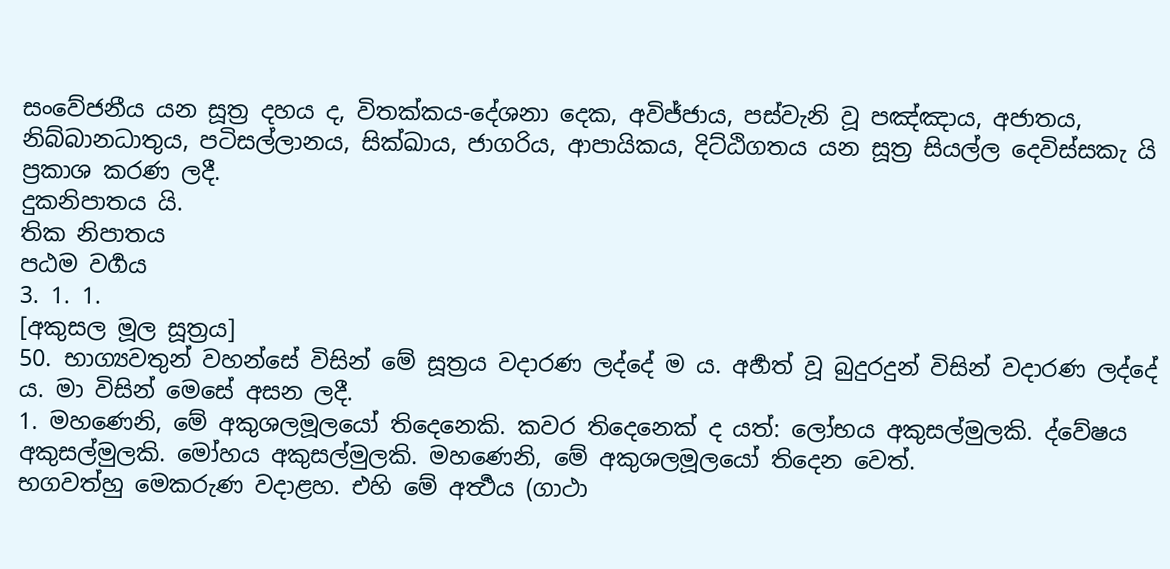සංවේජනීය යන සූත්‍ර දහය ද, විතක්කය-දේශනා දෙක, අවිජ්ජාය, පස්වැනි වූ පඤ්ඤාය, අජාතය, නිබ්බානධාතුය, පටිසල්ලානය, සික්ඛාය, ජාගරිය, ආපායිකය, දිට්ඨිගතය යන සූත්‍ර සියල්ල දෙවිස්සකැ යි ප්‍රකාශ කරණ ලදී.
දුකනිපාතය යි.
තික නිපාතය
පඨම වර්‍ගය
3. 1. 1.
[අකුසල මූල සූත්‍රය]
50. භාග්‍යවතුන් වහන්සේ විසින් මේ සූත්‍රය වදාරණ ලද්දේ ම ය. අර්‍හත් වූ බුදුරදුන් විසින් වදාරණ ලද්දේ ය. මා විසින් මෙසේ අසන ලදී.
1. මහණෙනි, මේ අකුශලමූලයෝ තිදෙනෙකි. කවර තිදෙනෙක් ද යත්: ලෝභය අකුසල්මුලකි. ද්වේෂය අකුසල්මුලකි. මෝහය අකුසල්මුලකි. මහණෙනි, මේ අකුශලමූලයෝ තිදෙන වෙත්.
භගවත්හු මෙකරුණ වදාළහ. එහි මේ අර්‍ත්‍ථය (ගාථා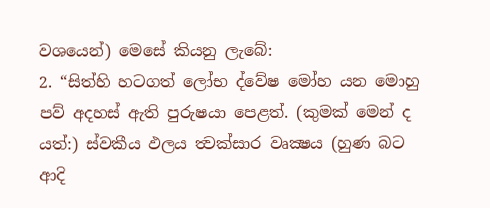වශයෙන්) මෙසේ කියනු ලැබේ:
2. “සිත්හි හටගත් ලෝභ ද්වේෂ මෝහ යන මොහු පව් අදහස් ඇති පුරුෂයා පෙළත්. (කුමක් මෙන් ද යත්:) ස්වකීය ඵලය ත්‍වක්සාර වෘක්‍ෂය (හුණ බට ආදි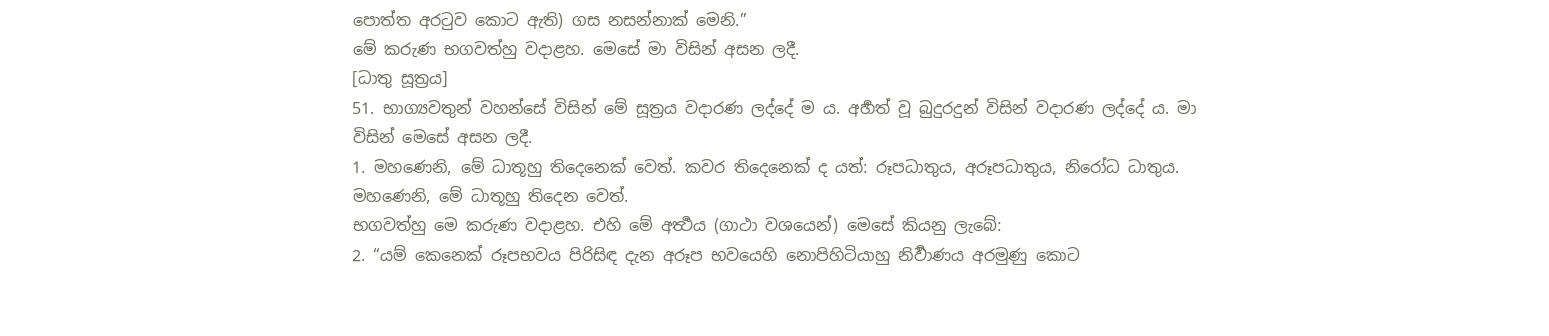පොත්ත අරටුව කොට ඇති) ගස නසන්නාක් මෙනි.”
මේ කරුණ භගවත්හු වදාළහ. මෙසේ මා විසින් අසන ලදී.
[ධාතු සූත්‍රය]
51. භාග්‍යවතුන් වහන්සේ විසින් මේ සූත්‍රය වදාරණ ලද්දේ ම ය. අර්‍හත් වූ බුදුරදුන් විසින් වදාරණ ලද්දේ ය. මා විසින් මෙසේ අසන ලදී.
1. මහණෙනි, මේ ධාතූහු තිදෙනෙක් වෙත්. කවර තිදෙනෙක් ද යත්: රූපධාතුය, අරූපධාතුය, නිරෝධ ධාතුය. මහණෙනි, මේ ධාතූහු තිදෙන වෙත්.
භගවත්හු මෙ කරුණ වදාළහ. එහි මේ අර්‍ත්‍ථය (ගාථා වශයෙන්) මෙසේ කියනු ලැබේ:
2. “යම් කෙනෙක් රූපභවය පිරිසිඳ දැන අරූප භවයෙහි නොපිහිටියාහු නිර්‍වාණය අරමුණු කොට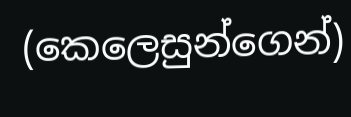(කෙලෙසුන්ගෙන්)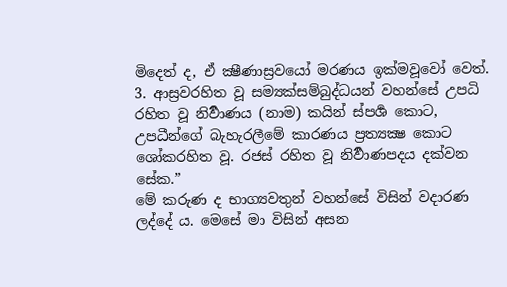මිදෙත් ද, ඒ ක්‍ෂීණාස්‍රවයෝ මරණය ඉක්මවූවෝ වෙත්.
3. ආස්‍රවරහිත වූ සම්‍යක්සම්බුද්ධයන් වහන්සේ උපධි රහිත වූ නිර්‍වාණය (නාම) කයින් ස්පර්‍ශ කොට, උපධීන්ගේ බැහැරලීමේ කාරණය ප්‍රත්‍යක්‍ෂ කොට ශෝකරහිත වූ. රජස් රහිත වූ නිර්‍වාණපදය දක්වන සේක.”
මේ කරුණ ද භාග්‍යවතුන් වහන්සේ විසින් වදාරණ ලද්දේ ය. මෙසේ මා විසින් අසන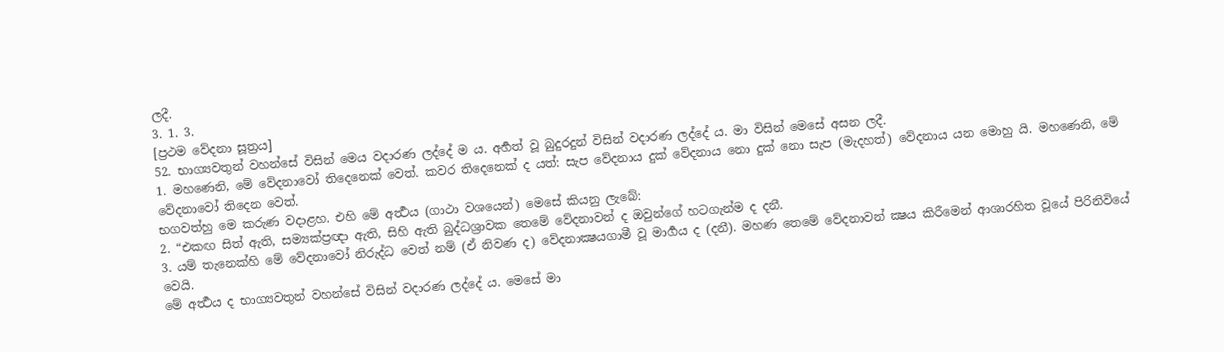ලදී.
3. 1. 3.
[ප්‍රථම වේදනා සූත්‍රය]
52. භාග්‍යවතුන් වහන්සේ විසින් මෙය වදාරණ ලද්දේ ම ය. අර්‍හත් වූ බුදුරදුන් විසින් වදාරණ ලද්දේ ය. මා විසින් මෙසේ අසන ලදී.
1. මහණෙනි, මේ වේදනාවෝ තිදෙනෙක් වෙත්. කවර තිදෙනෙක් ද යත්: සැප වේදනාය දුක් වේදනාය නො දුක් නො සැප (මැදහත්) වේදනාය යන මොහු යි. මහණෙනි, මේ වේදනාවෝ තිදෙන වෙත්.
භගවත්හු මෙ කරුණ වදාළහ. එහි මේ අර්‍ත්‍ථය (ගාථා වශයෙන්) මෙසේ කියනු ලැබේ:
2. “එකඟ සිත් ඇති, සම්‍යක්ප්‍රඥා ඇති, සිහි ඇති බුද්ධශ්‍රාවක තෙමේ වේදනාවන් ද ඔවුන්ගේ හටගැන්ම ද දනී.
3. යම් තැනෙක්හි මේ වේදනාවෝ නිරුද්ධ වෙත් නම් (ඒ නිවණ ද) වේදනාක්‍ෂයගාමී වූ මාර්‍ගය ද (දනී). මහණ තෙමේ වේදනාවන් ක්‍ෂය කිරීමෙන් ආශාරහිත වූයේ පිරිනිවියේ වෙයි.
මේ අර්‍ත්‍ථය ද භාග්‍යවතුන් වහන්සේ විසින් වදාරණ ලද්දේ ය. මෙසේ මා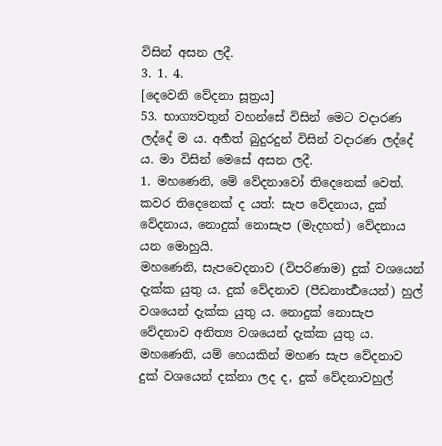විසින් අසන ලදී.
3. 1. 4.
[දෙවෙනි වේදනා සූත්‍රය]
53. භාග්‍යවතුන් වහන්සේ විසින් මෙට වදාරණ ලද්දේ ම ය. අර්‍හත් බුදුරදුන් විසින් වදාරණ ලද්දේ ය. මා විසින් මෙසේ අසන ලදී.
1. මහණෙනි, මේ වේදනාවෝ තිදෙනෙක් වෙත්. කවර තිදෙනෙක් ද යත්: සැප වේදනාය, දුක් වේදනාය, නොදුක් නොසැප (මැදහත්) වේදනාය යන මොහුයි.
මහණෙනි, සැපවෙදනාව (විපරිණාම) දුක් වශයෙන් දැක්ක යුතු ය. දුක් වේදනාව (පීඩනාර්‍ත්‍ථයෙන්) හුල් වශයෙන් දැක්ක යුතු ය. නොදුක් නොසැප වේදනාව අනිත්‍ය වශයෙන් දැක්ක යුතු ය. මහණෙනි, යම් හෙයකින් මහණ සැප වේදනාව දුක් වශයෙන් දක්නා ලද ද, දුක් වේදනාවහුල්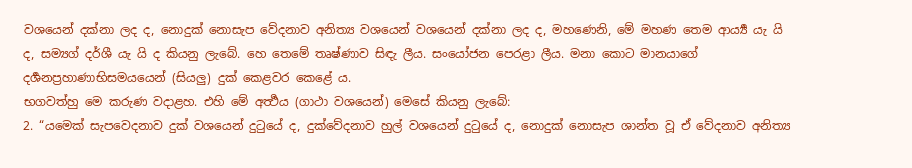වශයෙන් දක්නා ලද ද, නොදුක් නොසැප වේදනාව අනිත්‍ය වශයෙන් වශයෙන් දක්නා ලද ද, මහණෙනි, මේ මහණ තෙම ආර්‍ය්‍ය යැ යි ද, සම්‍යග් දර්ශී යැ යි ද කියනු ලැබේ. හෙ තෙමේ තෘෂ්ණාව සිඳැ ලීය. සංයෝජන පෙරළා ලීය. මනා කොට මානයාගේ දර්‍ශනප්‍රහාණාභිසමයයෙන් (සියලු) දුක් කෙළවර කෙළේ ය.
භගවත්හු මෙ කරුණ වදාළහ. එහි මේ අර්‍ත්‍ථය (ගාථා වශයෙන්) මෙසේ කියනු ලැබේ:
2. “යමෙක් සැපවෙදනාව දුක් වශයෙන් දුටුයේ ද, දුක්වේදනාව හුල් වශයෙන් දුටුයේ ද, නොදුක් නොසැප ශාන්ත වූ ඒ වේදනාව අනිත්‍ය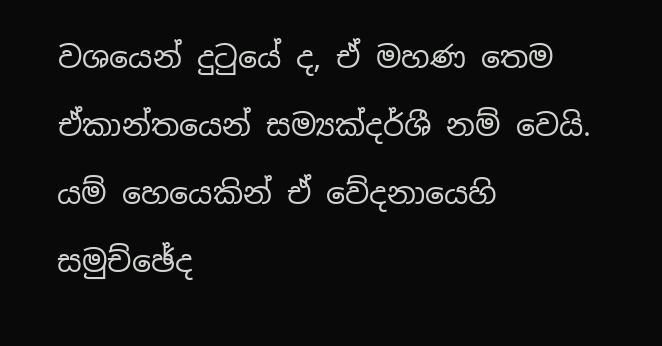වශයෙන් දුටුයේ ද, ඒ මහණ තෙම ඒකාන්තයෙන් සම්‍යක්දර්ශී නම් වෙයි. යම් හෙයෙකින් ඒ වේදනායෙහි සමුච්ඡේද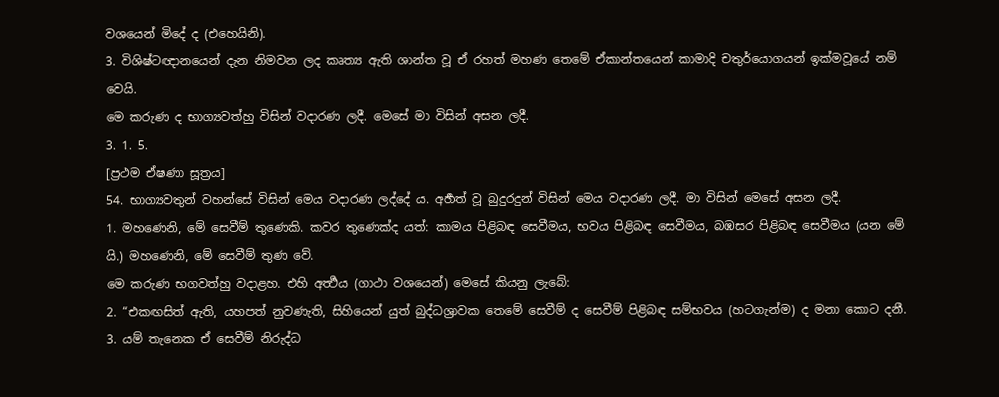වශයෙන් මිදේ ද (එහෙයිනි).
3. විශිෂ්ටඥානයෙන් දැන නිමවන ලද කෘත්‍ය ඇති ශාන්ත වූ ඒ රහත් මහණ තෙමේ ඒකාන්තයෙන් කාමාදි චතුර්යොගයන් ඉක්මවූයේ නම් වෙයි.
මෙ කරුණ ද භාග්‍යවත්හු විසින් වදාරණ ලදී. මෙසේ මා විසින් අසන ලදී.
3. 1. 5.
[ප්‍රථම ඒෂණා සූත්‍රය]
54. භාග්‍යවතුන් වහන්සේ විසින් මෙය වදාරණ ලද්දේ ය. අර්‍හත් වූ බුදුරදුන් විසින් මෙය වදාරණ ලදී. මා විසින් මෙසේ අසන ලදී.
1. මහණෙනි, මේ සෙවීම් තුණෙකි. කවර තුණෙක්ද යත්: කාමය පිළිබඳ සෙවීමය, භවය පිළිබඳ සෙවීමය, බඹසර පිළිබඳ සෙවීමය (යන මේ යි.) මහණෙනි, මේ සෙවීම් තුණ වේ.
මෙ කරුණ භගවත්හු වදාළහ. එහි අර්‍ත්‍ථය (ගාථා වශයෙන්) මෙසේ කියනු ලැබේ:
2. “එකඟසිත් ඇති, යහපත් නුවණැති, සිහියෙන් යුත් බුද්ධශ්‍රාවක තෙමේ සෙවීම් ද සෙවීම් පිළිබඳ සම්භවය (හටගැන්ම) ද මනා කොට දනී.
3. යම් තැනෙක ඒ සෙවීම් නිරුද්ධ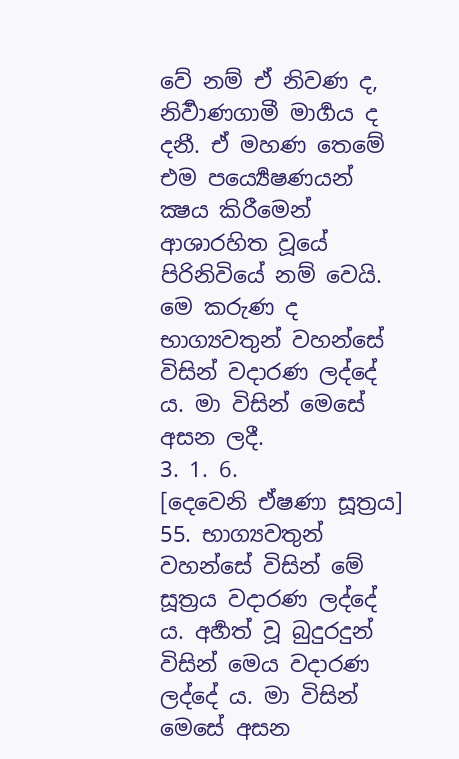වේ නම් ඒ නිවණ ද, නිර්‍වාණගාමී මාර්‍ගය ද දනී. ඒ මහණ තෙමේ එම පර්‍ය්‍යෙෂණයන් ක්‍ෂය කිරීමෙන් ආශාරහිත වූයේ පිරිනිවියේ නම් වෙයි.
මෙ කරුණ ද භාග්‍යවතුන් වහන්සේ විසින් වදාරණ ලද්දේ ය. මා විසින් මෙසේ අසන ලදී.
3. 1. 6.
[දෙවෙනි ඒෂණා සූත්‍රය]
55. භාග්‍යවතුන් වහන්සේ විසින් මේ සූත්‍රය වදාරණ ලද්දේ ය. අර්‍හත් වූ බුදුරදුන් විසින් මෙය වදාරණ ලද්දේ ය. මා විසින් මෙසේ අසන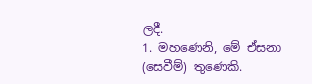ලදී.
1. මහණෙනි, මේ ඒසනා (සෙවීම්) තුණෙකි.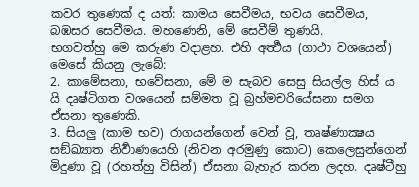කවර තුණෙක් ද යත්: කාමය සෙවීමය, භවය සෙවීමය, බඹසර සෙවීමය. මහණෙනි, මේ සෙවීම් තුණයි.
භගවත්හු මෙ කරුණ වදාළහ. එහි අර්‍ත්‍ථය (ගාථා වශයෙන්) මෙසේ කියනු ලැබේ:
2. කාමේසනා, භවේසනා, මේ ම සැබව සෙසු සියල්ල හිස් ය යි දෘෂ්ටිගත වශයෙන් සම්මත වූ බ්‍රහ්මචරියේසනා සමග ඒසනා තුණෙකි.
3. සියලු (කාම භව) රාගයන්ගෙන් වෙන් වූ, තෘෂ්ණාක්‍ෂය සඞ්ඛ්‍යාත නිර්‍වාණයෙහි (නිවන අරමුණු කොට) කෙලෙසුන්ගෙන් මිදුණා වූ (රහත්හු විසින්) ඒසනා බැහැර කරන ලදහ. දෘෂ්ටීහු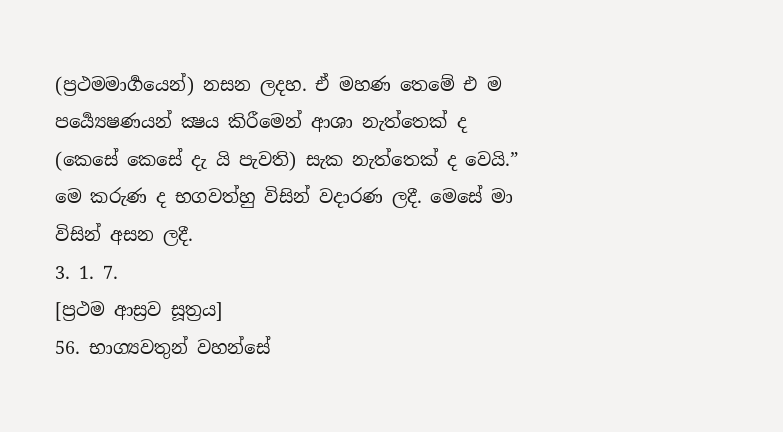(ප්‍රථමමාර්‍ගයෙන්) නසන ලදහ. ඒ මහණ තෙමේ එ ම පර්‍ය්‍යෙෂණයන් ක්‍ෂය කිරීමෙන් ආශා නැත්තෙක් ද (කෙසේ කෙසේ දැ යි පැවති) සැක නැත්තෙක් ද වෙයි.”
මෙ කරුණ ද භගවත්හු විසින් වදාරණ ලදී. මෙසේ මා විසින් අසන ලදී.
3. 1. 7.
[ප්‍රථම ආස්‍රව සූත්‍රය]
56. භාග්‍යවතුන් වහන්සේ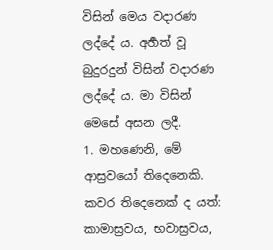විසින් මෙය වදාරණ ලද්දේ ය. අර්‍හත් වූ බුදුරදුන් විසින් වදාරණ ලද්දේ ය. මා විසින් මෙසේ අසන ලදී.
1. මහණෙනි, මේ ආස්‍රවයෝ තිදෙනෙකි. කවර තිදෙනෙක් ද යත්: කාමාස්‍රවය, භවාස්‍රවය,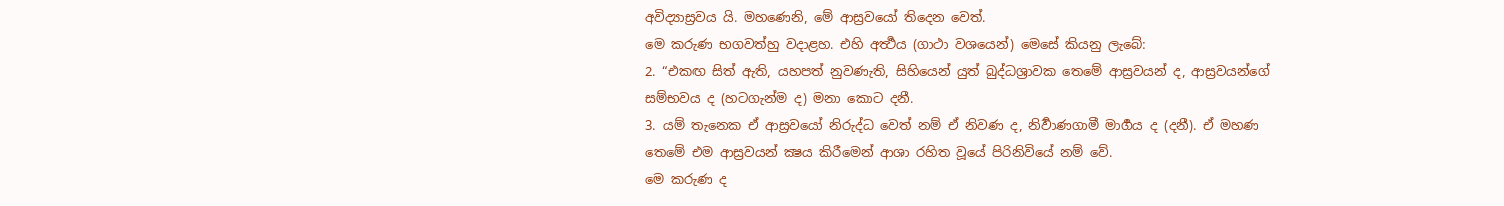අවිද්‍යාස්‍රවය යි. මහණෙනි, මේ ආස්‍රවයෝ තිදෙන වෙත්.
මෙ කරුණ භගවත්හු වදාළහ. එහි අර්‍ත්‍ථය (ගාථා වශයෙන්) මෙසේ කියනු ලැබේ:
2. “එකඟ සිත් ඇති, යහපත් නුවණැති, සිහියෙන් යුත් බුද්ධශ්‍රාවක තෙමේ ආස්‍රවයන් ද, ආස්‍රවයන්ගේ සම්භවය ද (හටගැන්ම ද) මනා කොට දනී.
3. යම් තැනෙක ඒ ආස්‍රවයෝ නිරුද්ධ වෙත් නම් ඒ නිවණ ද, නිර්‍වාණගාමී මාර්‍ගය ද (දනී). ඒ මහණ තෙමේ එම ආස්‍රවයන් ක්‍ෂය කිරීමෙන් ආශා රහිත වූයේ පිරිනිවියේ නම් වේ.
මෙ කරුණ ද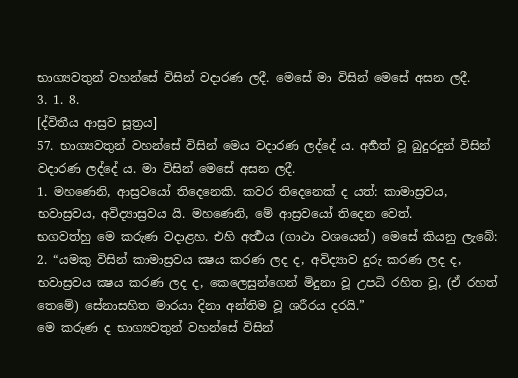භාග්‍යවතුන් වහන්සේ විසින් වදාරණ ලදී. මෙසේ මා විසින් මෙසේ අසන ලදී.
3. 1. 8.
[ද්විතීය ආස්‍රව සූත්‍රය]
57. භාග්‍යවතුන් වහන්සේ විසින් මෙය වදාරණ ලද්දේ ය. අර්‍හත් වූ බුදුරදුන් විසින් වදාරණ ලද්දේ ය. මා විසින් මෙසේ අසන ලදී.
1. මහණෙනි, ආස්‍රවයෝ තිදෙනෙකි. කවර තිදෙනෙක් ද යත්: කාමාස්‍රවය, භවාස්‍රවය, අවිද්‍යාස්‍රවය යි. මහණෙනි, මේ ආස්‍රවයෝ තිදෙන වෙත්.
භගවත්හු මෙ කරුණ වදාළහ. එහි අර්‍ත්‍ථය (ගාථා වශයෙන්) මෙසේ කියනු ලැබේ:
2. “යමකු විසින් කාමාස්‍රවය ක්‍ෂය කරණ ලද ද, අවිද්‍යාව දුරු කරණ ලද ද, භවාස්‍රවය ක්‍ෂය කරණ ලද ද, කෙලෙසුන්ගෙන් මිදුනා වූ උපධි රහිත වූ, (ඒ රහත් තෙමේ) සේනාසහිත මාරයා දිනා අන්තිම වූ ශරීරය දරයි.”
මෙ කරුණ ද භාග්‍යවතුන් වහන්සේ විසින්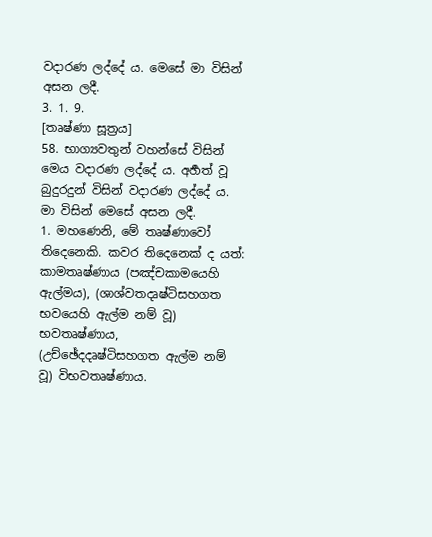වදාරණ ලද්දේ ය. මෙසේ මා විසින් අසන ලදී.
3. 1. 9.
[තෘෂ්ණා සූත්‍රය]
58. භාග්‍යවතුන් වහන්සේ විසින් මෙය වදාරණ ලද්දේ ය. අර්‍හත් වූ බුදුරදුන් විසින් වදාරණ ලද්දේ ය. මා විසින් මෙසේ අසන ලදී.
1. මහණෙනි, මේ තෘෂ්ණාවෝ තිදෙනෙකි. කවර තිදෙනෙක් ද යත්: කාමතෘෂ්ණාය (පඤ්චකාමයෙහි ඇල්මය), (ශාශ්වතදෘෂ්ටිසහගත භවයෙහි ඇල්ම නම් වූ) භවතෘෂ්ණාය, (උච්ඡේදදෘෂ්ටිසහගත ඇල්ම නම් වූ) විභවතෘෂ්ණාය.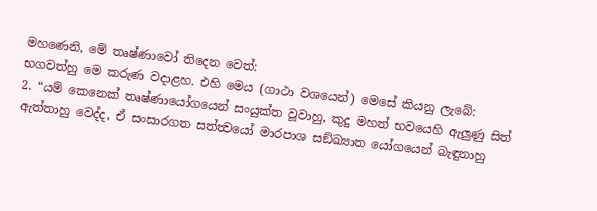මහණෙනි, මේ තෘෂ්ණාවෝ තිදෙන වෙත්:
භගවත්හු මෙ කරුණ වදාළහ. එහි මෙය (ගාථා වශයෙන්) මෙසේ කියනු ලැබේ:
2. “යම් කෙනෙක් තෘෂ්ණායෝගයෙන් සංයුක්ත වූවාහු, කුදු මහත් භවයෙහි ඇලුණු සිත් ඇත්තාහු වෙද්ද, ඒ සංසාරගත සත්ත්‍වයෝ මාරපාශ සඞ්ඛ්‍යාත යෝගයෙන් බැඳුනාහු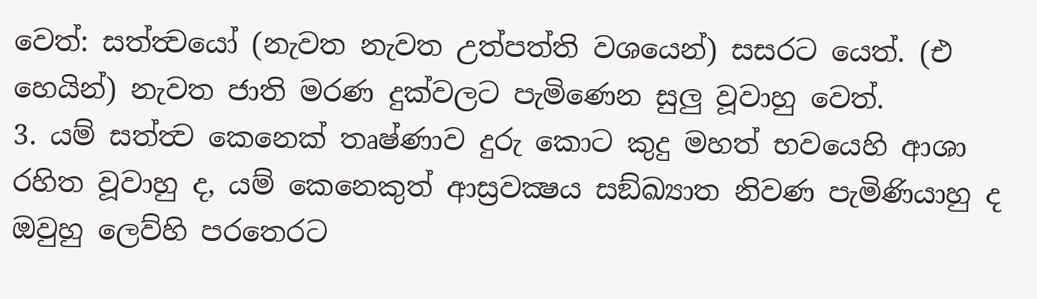වෙත්: සත්ත්‍වයෝ (නැවත නැවත උත්පත්ති වශයෙන්) සසරට යෙත්. (එ හෙයින්) නැවත ජාති මරණ දුක්වලට පැමිණෙන සුලු වූවාහු වෙත්.
3. යම් සත්ත්‍ව කෙනෙක් තෘෂ්ණාව දුරු කොට කුදු මහත් භවයෙහි ආශා රහිත වූවාහු ද, යම් කෙනෙකුත් ආස්‍රවක්‍ෂය සඞ්ඛ්‍යාත නිවණ පැමිණියාහු ද ඔවුහු ලෙව්හි පරතෙරට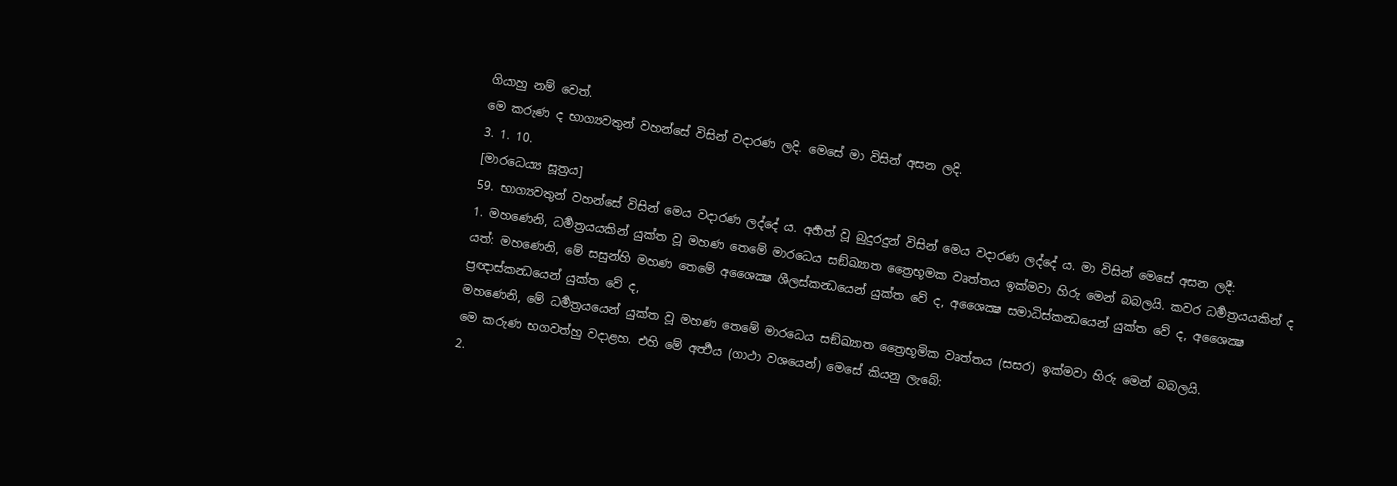ගියාහු නම් වෙත්.
මෙ කරුණ ද භාග්‍යවතුන් වහන්සේ විසින් වදාරණ ලදි. මෙසේ මා විසින් අසන ලදි.
3. 1. 10.
[මාරධෙය්‍ය සූත්‍රය]
59. භාග්‍යවතුන් වහන්සේ විසින් මෙය වදාරණ ලද්දේ ය. අර්‍හත් වූ බුදුරදුන් විසින් මෙය වදාරණ ලද්දේ ය. මා විසින් මෙසේ අසන ලදී:
1. මහණෙනි, ධර්‍මත්‍රයයකින් යුක්ත වූ මහණ තෙමේ මාරධෙය සඞ්ඛ්‍යාත ත්‍රෛභූමක වෘත්තය ඉක්මවා හිරු මෙන් බබලයි. කවර ධර්‍මත්‍රයයකින් ද යත්: මහණෙනි, මේ සසුන්හි මහණ තෙමේ අශෛක්‍ෂ ශීලස්කන්‍ධයෙන් යුක්ත වේ ද, අශෛක්‍ෂ සමාධිස්කන්‍ධයෙන් යුක්ත වේ ද, අශෛක්‍ෂ ප්‍රඥාස්කන්‍ධයෙන් යුක්ත වේ ද,
මහණෙනි, මේ ධර්‍මත්‍රයයෙන් යුක්ත වූ මහණ තෙමේ මාරධෙය සඞ්ඛ්‍යාත ත්‍රෛභූමික වෘත්තය (සසර) ඉක්මවා හිරු මෙන් බබලයි.
මෙ කරුණ භගවත්හු වදාළහ. එහි මේ අර්‍ත්‍ථය (ගාථා වශයෙන්) මෙසේ කියනු ලැබේ:
2.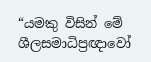“යමකු විසින් මේ ශීලසමාධිප්‍රඥාවෝ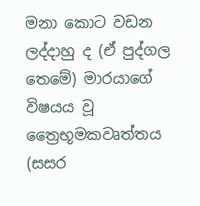මනා කොට වඩන ලද්දාහු ද (ඒ පුද්ගල තෙමේ) මාරයාගේ විෂයය වූ ත්‍රෛභූමකවෘත්තය (සසර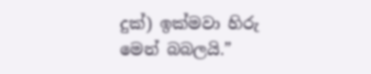දුක්) ඉක්මවා හිරු මෙන් බබලයි.”